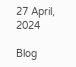27 April, 2024

Blog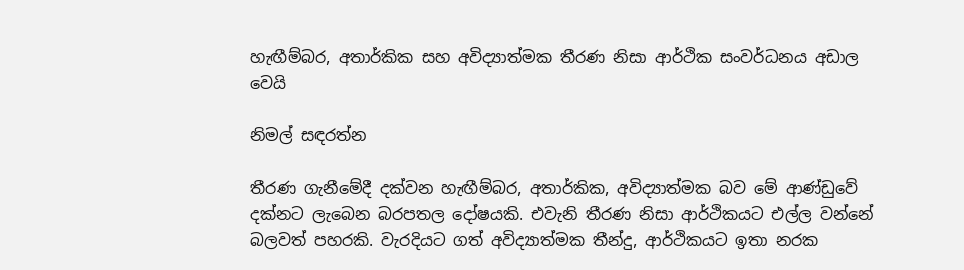හැඟීම්බර, අතාර්කික සහ අවිද්‍යාත්මක තීරණ නිසා ආර්ථික සංවර්ධනය අඩාල වෙයි

නිමල් සඳරත්න

තීරණ ගැනීමේදී දක්වන හැඟීම්බර, අතාර්කික, අවිද්‍යාත්මක බව මේ ආණ්ඩුවේ දක්නට ලැබෙන බරපතල දෝෂයකි. එවැනි තීරණ නිසා ආර්ථිකයට එල්ල වන්නේ බලවත් පහරකි. වැරදියට ගත් අවිද්‍යාත්මක තීන්දු, ආර්ථිකයට ඉතා නරක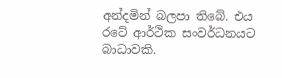අන්දමින් බලපා තිබේ. එය රටේ ආර්ථික සංවර්ධනයට බාධාවකි.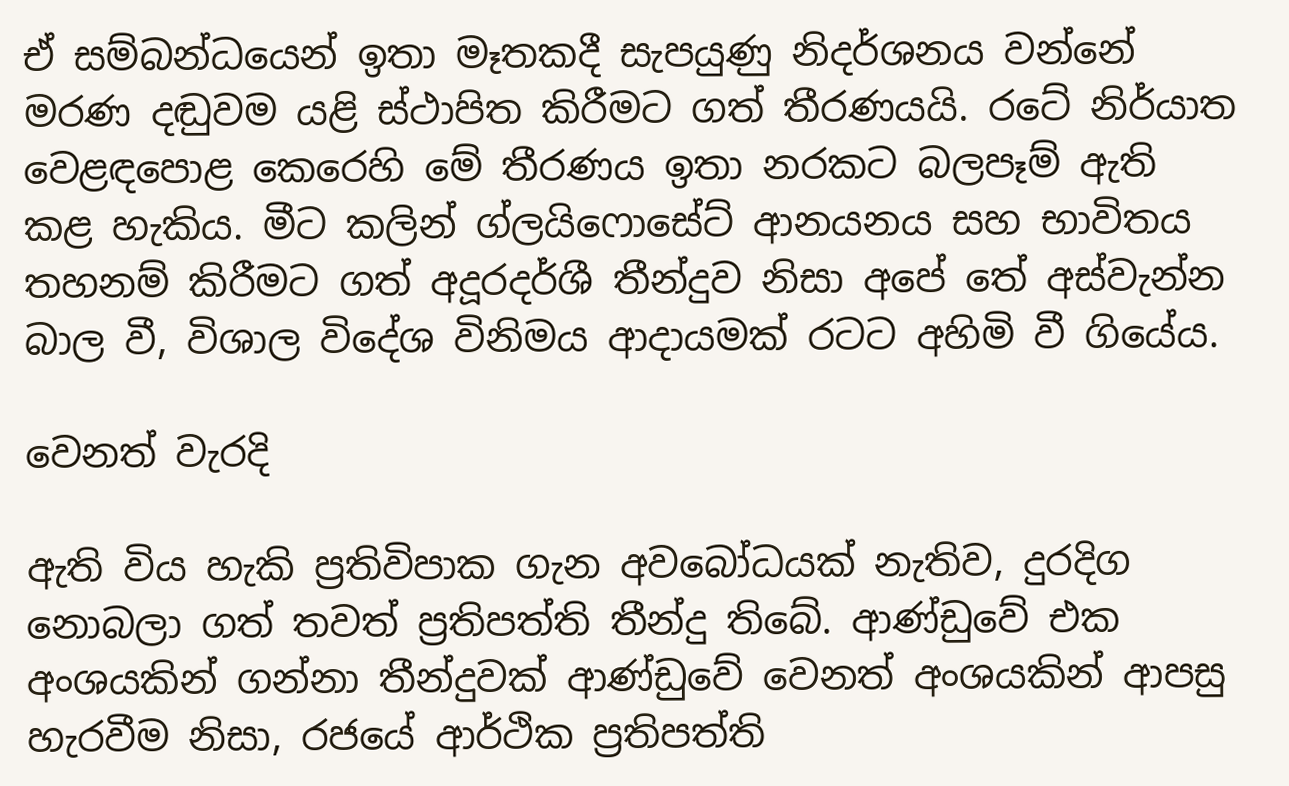ඒ සම්බන්ධයෙන් ඉතා මෑතකදී සැපයුණු නිදර්ශනය වන්නේ මරණ දඬුවම යළි ස්ථාපිත කිරීමට ගත් තීරණයයි. රටේ නිර්යාත වෙළඳපොළ කෙරෙහි මේ තීරණය ඉතා නරකට බලපෑම් ඇති කළ හැකිය. මීට කලින් ග්ලයිෆොසේට් ආනයනය සහ භාවිතය තහනම් කිරීමට ගත් අදූරදර්ශී තීන්දුව නිසා අපේ තේ අස්වැන්න බාල වී, විශාල විදේශ විනිමය ආදායමක් රටට අහිමි වී ගියේය.

වෙනත් වැරදි

ඇති විය හැකි ප්‍රතිවිපාක ගැන අවබෝධයක් නැතිව, දුරදිග නොබලා ගත් තවත් ප්‍රතිපත්ති තීන්දු තිබේ. ආණ්ඩුවේ එක අංශයකින් ගන්නා තීන්දුවක් ආණ්ඩුවේ වෙනත් අංශයකින් ආපසු හැරවීම නිසා, රජයේ ආර්ථික ප්‍රතිපත්ති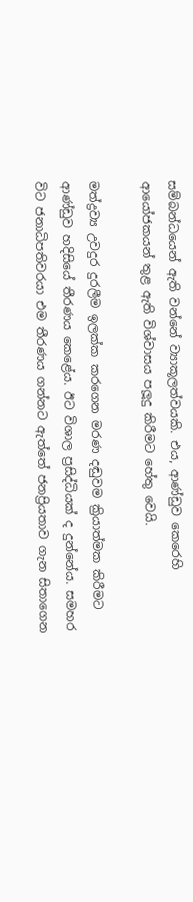සම්බන්ධයෙන් ඇති වන්නේ ව්‍යාකූලත්වයකි. එය, ආණ්ඩුව කෙරෙහි ආයෝජකයන් තුළ ඇති විශ්වාසය පලූදු කිරීමට හේතු වෙයි.

මත්ද්‍රව්‍ය උවදුර දුරලීම ඉලක්ක කරගෙන මරණ දඬුවම ක්‍රියාත්මක කිරීමට ආණ්ඩුව හදිසියේ තීරණය කෙළේය. ඊට විශාල ප්‍රසිද්ධියක් ද දුන්නේය. සමහර විට ජනාධිපතිවරයා එම තීරණය ගන්නට ඇත්තේ ජනප්‍රියතාව ගැන සිතාගෙන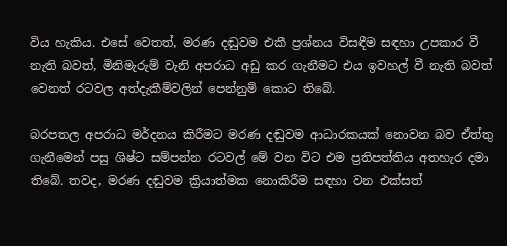විය හැකිය. එසේ වෙතත්, මරණ දඬුවම එකී ප්‍රශ්නය විසඳීම සඳහා උපකාර වී නැති බවත්, මිනිමැරුම් වැනි අපරාධ අඩු කර ගැනීමට එය ඉවහල් වී නැති බවත් වෙනත් රටවල අත්දැකීම්වලින් පෙන්නුම් කොට තිබේ.

බරපතල අපරාධ මර්දනය කිරීමට මරණ දඬුවම ආධාරකයක් නොවන බව ඒත්තු ගැනීමෙන් පසු ශිෂ්ට සම්පන්න රටවල් මේ වන විට එම ප්‍රතිපත්තිය අතහැර දමා තිබේ. තවද, මරණ දඬුවම ක්‍රියාත්මක නොකිරීම සඳහා වන එක්සත්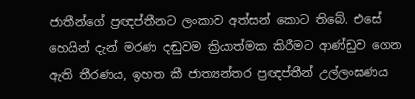ජාතීන්ගේ ප්‍රඥප්තීනට ලංකාව අත්සන් කොට තිබේ. එසේ හෙයින් දැන් මරණ දඬුවම ක්‍රියාත්මක කිරීමට ආණ්ඩුව ගෙන ඇති තීරණය, ඉහත කී ජාත්‍යන්තර ප්‍රඥප්තීන් උල්ලංඝණය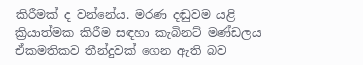කිරීමක් ද වන්නේය. මරණ දඬුවම යළි ක්‍රියාත්මක කිරීම සඳහා කැබිනට් මණ්ඩලය ඒකමතිකව තීන්දුවක් ගෙන ඇති බව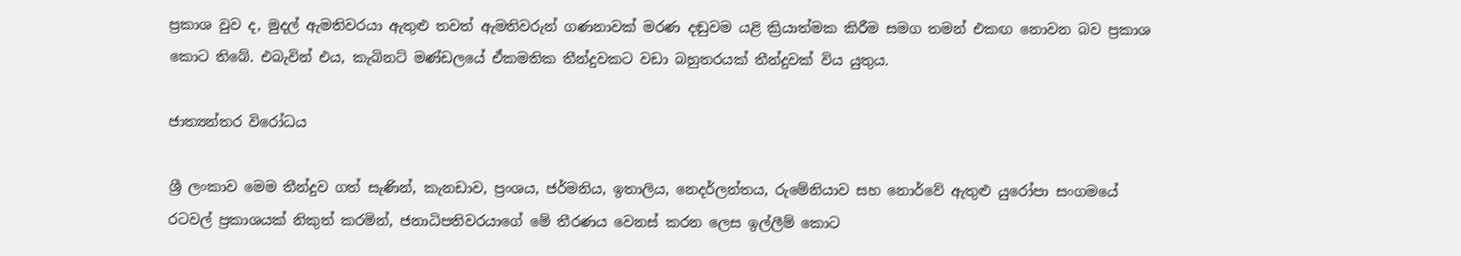ප්‍රකාශ වුව ද, මුදල් ඇමතිවරයා ඇතුළු තවත් ඇමතිවරුන් ගණනාවක් මරණ දඬුවම යළි ක්‍රියාත්මක කිරීම සමග තමන් එකඟ නොවන බව ප්‍රකාශ කොට තිබේ. එබැවින් එය, කැබිනට් මණ්ඩලයේ ඒකමතික තීන්දුවකට වඩා බහුතරයක් තීන්දුවක් විය යුතුය.

ජාත්‍යන්තර විරෝධය

ශ්‍රී ලංකාව මෙම තීන්දුව ගත් සැණින්, කැනඩාව, ප්‍රංශය, ජර්මනිය, ඉතාලිය, නෙදර්ලන්තය, රුමේනියාව සහ නොර්වේ ඇතුළු යුරෝපා සංගමයේ රටවල් ප්‍රකාශයක් නිකුත් කරමින්, ජනාධිපතිවරයාගේ මේ තීරණය වෙනස් කරන ලෙස ඉල්ලීම් කොට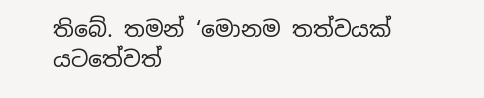තිබේ. තමන් ‘මොනම තත්වයක් යටතේවත්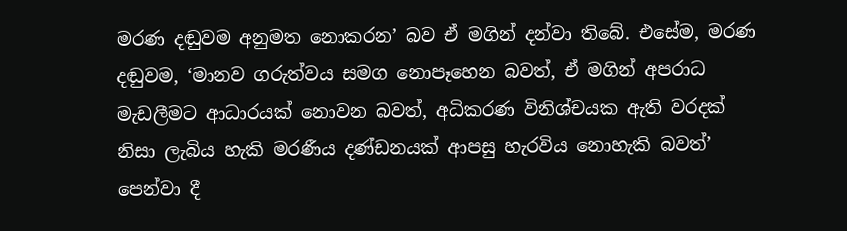මරණ දඬුවම අනුමත නොකරන’ බව ඒ මගින් දන්වා තිබේ. එසේම, මරණ දඬුවම, ‘මානව ගරුත්වය සමග නොපෑහෙන බවත්, ඒ මගින් අපරාධ මැඩලීමට ආධාරයක් නොවන බවත්, අධිකරණ විනිශ්චයක ඇති වරදක් නිසා ලැබිය හැකි මරණීය දණ්ඩනයක් ආපසු හැරවිය නොහැකි බවත්’ පෙන්වා දී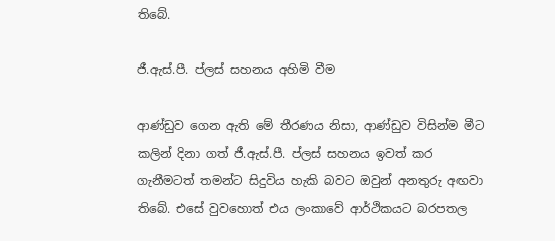තිබේ.

ජී.ඇස්.පී. ප්ලස් සහනය අහිමි වීම

ආණ්ඩුව ගෙන ඇති මේ තීරණය නිසා, ආණ්ඩුව විසින්ම මීට කලින් දිනා ගත් ජී.ඇස්.පී. ප්ලස් සහනය ඉවත් කර ගැනීමටත් තමන්ට සිදුවිය හැකි බවට ඔවුන් අනතුරු අඟවා තිබේ. එසේ වුවහොත් එය ලංකාවේ ආර්ථිකයට බරපතල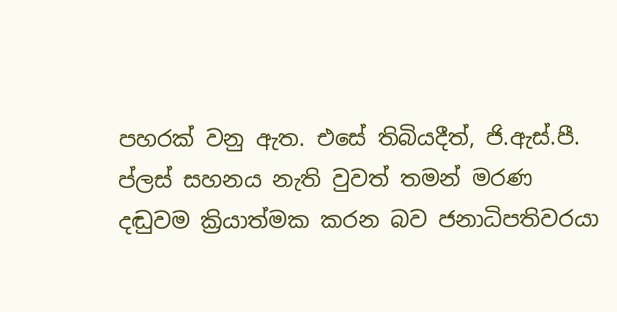පහරක් වනු ඇත. එසේ තිබියදීත්, ජි.ඇස්.පී. ප්ලස් සහනය නැති වුවත් තමන් මරණ දඬුවම ක්‍රියාත්මක කරන බව ජනාධිපතිවරයා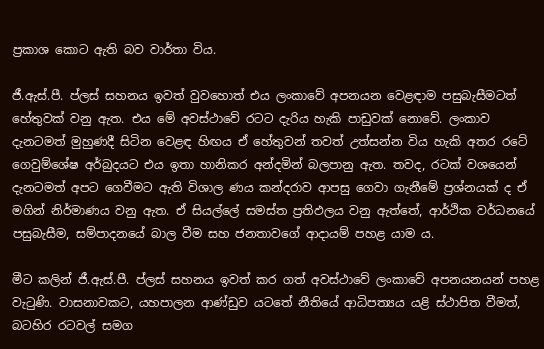ප්‍රකාශ කොට ඇති බව වාර්තා විය.

ජී.ඇස්.පී. ප්ලස් සහනය ඉවත් වුවහොත් එය ලංකාවේ අපනයන වෙළඳාම පසුබැසීමටත් හේතුවක් වනු ඇත. එය මේ අවස්ථාවේ රටට දැරිය හැකි පාඩුවක් නොවේ. ලංකාව දැනටමත් මුහුණදී සිටින වෙළඳ හිඟය ඒ හේතුවන් තවත් උත්සන්න විය හැකි අතර රටේ ගෙවුම්ශේෂ අර්බුදයට එය ඉතා හානිකර අන්දමින් බලපානු ඇත. තවද, රටක් වශයෙන් දැනටමත් අපට ගෙවීමට ඇති විශාල ණය කන්දරාව ආපසු ගෙවා ගැනීමේ ප්‍රශ්නයක් ද ඒ මගින් නිර්මාණය වනු ඇත. ඒ සියල්ලේ සමස්ත ප්‍රතිඵලය වනු ඇත්තේ, ආර්ථික වර්ධනයේ පසුබැසීම, සම්පාදනයේ බාල වීම සහ ජනතාවගේ ආදායම් පහළ යාම ය.

මීට කලින් ජී.ඇස්.පී. ප්ලස් සහනය ඉවත් කර ගත් අවස්ථාවේ ලංකාවේ අපනයනයන් පහළ වැටුණි. වාසනාවකට, යහපාලන ආණ්ඩුව යටතේ නීතියේ ආධිපත්‍යය යළි ස්ථාපිත වීමත්, බටහිර රටවල් සමග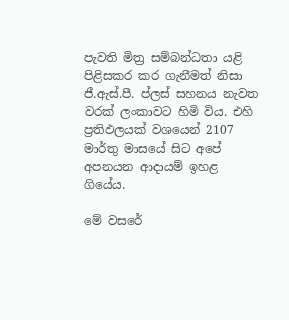පැවති මිත්‍ර සම්බන්ධතා යළි පිළිසකර කර ගැනීමත් නිසා ජී.ඇස්.පී. ප්ලස් සහනය නැවත වරක් ලංකාවට හිමි විය. එහි ප්‍රතිඵලයක් වශයෙන් 2107 මාර්තු මාසයේ සිට අපේ අපනයන ආදායම් ඉහළ ගියේය.

මේ වසරේ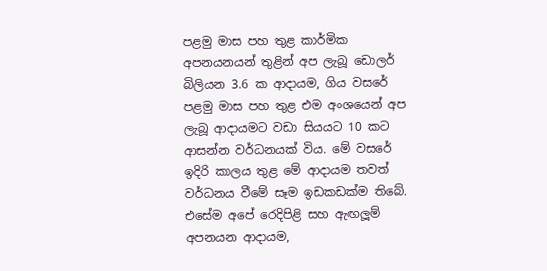පළමු මාස පහ තුළ කාර්මික අපනයනයන් තුළින් අප ලැබූ ඩොලර් බිලියන 3.6 ක ආදායම, ගිය වසරේ පළමු මාස පහ තුළ එම අංශයෙන් අප ලැබූ ආදායමට වඩා සියයට 10 කට ආසන්න වර්ධනයක් විය. මේ වසරේ ඉදිරි කාලය තුළ මේ ආදායම තවත් වර්ධනය වීමේ සෑම ඉඩකඩක්ම තිබේ. එසේම අපේ රෙදිපිළි සහ ඇඟලූම් අපනයන ආදායම,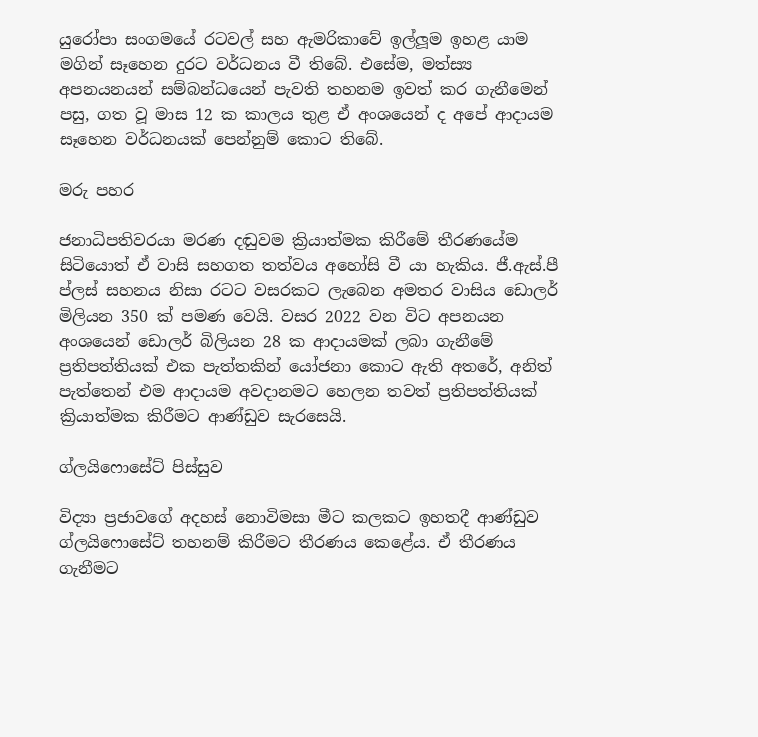යුරෝපා සංගමයේ රටවල් සහ ඇමරිකාවේ ඉල්ලූම ඉහළ යාම මගින් සෑහෙන දුරට වර්ධනය වී තිබේ. එසේම, මත්ස්‍ය අපනයනයන් සම්බන්ධයෙන් පැවති තහනම ඉවත් කර ගැනීමෙන් පසු, ගත වූ මාස 12 ක කාලය තුළ ඒ අංශයෙන් ද අපේ ආදායම සෑහෙන වර්ධනයක් පෙන්නුම් කොට තිබේ.

මරු පහර

ජනාධිපතිවරයා මරණ දඬුවම ක්‍රියාත්මක කිරීමේ තීරණයේම සිටියොත් ඒ වාසි සහගත තත්වය අහෝසි වී යා හැකිය. ජී.ඇස්.පී ප්ලස් සහනය නිසා රටට වසරකට ලැබෙන අමතර වාසිය ඩොලර් මිලියන 350 ක් පමණ වෙයි. වසර 2022 වන විට අපනයන අංශයෙන් ඩොලර් බිලියන 28 ක ආදායමක් ලබා ගැනීමේ ප්‍රතිපත්තියක් එක පැත්තකින් යෝජනා කොට ඇති අතරේ, අනිත් පැත්තෙන් එම ආදායම අවදානමට හෙලන තවත් ප්‍රතිපත්තියක් ක්‍රියාත්මක කිරීමට ආණ්ඩුව සැරසෙයි.

ග්ලයිෆොසේට් පිස්සුව

විද්‍යා ප්‍රජාවගේ අදහස් නොවිමසා මීට කලකට ඉහතදී ආණ්ඩුව ග්ලයිෆොසේට් තහනම් කිරීමට තීරණය කෙළේය. ඒ තීරණය ගැනීමට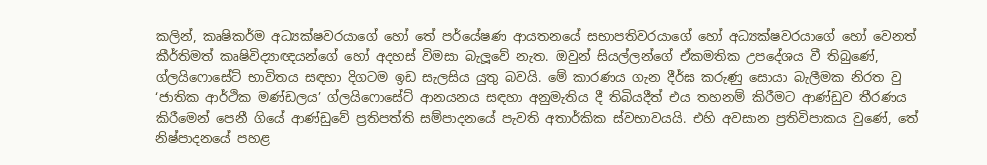කලින්, කෘෂිකර්ම අධ්‍යක්ෂවරයාගේ හෝ තේ පර්යේෂණ ආයතනයේ සභාපතිවරයාගේ හෝ අධ්‍යක්ෂවරයාගේ හෝ වෙනත් කීර්තිමත් කෘෂිවිද්‍යාඥයන්ගේ හෝ අදහස් විමසා බැලූවේ නැත. ඔවුන් සියල්ලන්ගේ ඒකමතික උපදේශය වී තිබුණේ, ග්ලයිෆොසේට් භාවිතය සඳහා දිගටම ඉඩ සැලසිය යුතු බවයි. මේ කාරණය ගැන දීර්ඝ කරුණු සොයා බැලීමක නිරත වු ‘ජාතික ආර්ථික මණ්ඩලය’ ග්ලයිෆොසේට් ආනයනය සඳහා අනුමැතිය දී තිබියදීත් එය තහනම් කිරීමට ආණ්ඩුව තීරණය කිරීමෙන් පෙනී ගියේ ආණ්ඩුවේ ප්‍රතිපත්ති සම්පාදනයේ පැවති අතාර්කික ස්වභාවයයි. එහි අවසාන ප්‍රතිවිපාකය වුණේ, තේ නිෂ්පාදනයේ පහළ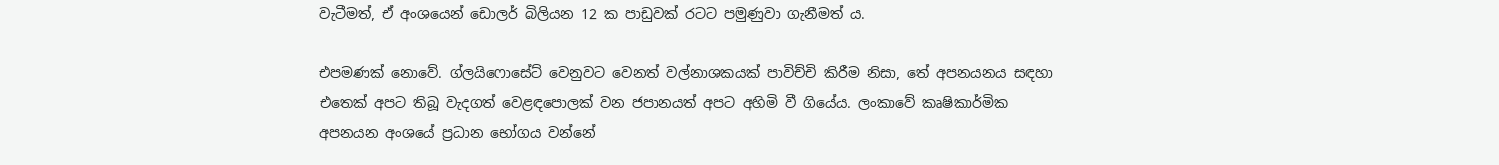වැටීමත්, ඒ අංශයෙන් ඩොලර් බිලියන 12 ක පාඩුවක් රටට පමුණුවා ගැනීමත් ය.

එපමණක් නොවේ. ග්ලයිෆොසේට් වෙනුවට වෙනත් වල්නාශකයක් පාවිච්චි කිරීම නිසා, තේ අපනයනය සඳහා එතෙක් අපට තිබූ වැදගත් වෙළඳපොලක් වන ජපානයත් අපට අහිමි වී ගියේය. ලංකාවේ කෘෂිකාර්මික අපනයන අංශයේ ප්‍රධාන භෝගය වන්නේ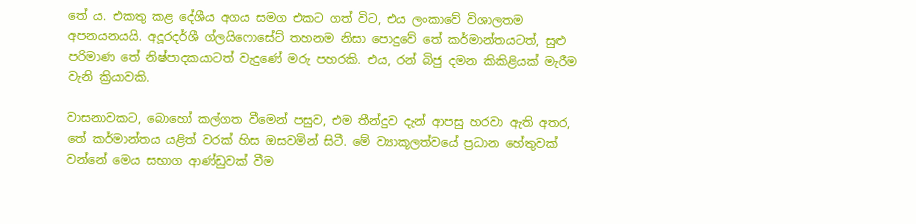තේ ය. එකතු කළ දේශීය අගය සමග එකට ගත් විට, එය ලංකාවේ විශාලතම අපනයනයයි. අදූරදර්ශී ග්ලයිෆොසේට් තහනම නිසා පොදුවේ තේ කර්මාන්තයටත්, සුළු පරිමාණ තේ නිෂ්පාදකයාටත් වැදුණේ මරු පහරකි. එය, රන් බිජු දමන කිකිළියක් මැරීම වැනි ක්‍රියාවකි.

වාසනාවකට, බොහෝ කල්ගත වීමෙන් පසුව, එම තීන්දුව දැන් ආපසු හරවා ඇති අතර, තේ කර්මාන්තය යළිත් වරක් හිස ඔසවමින් සිටී. මේ ව්‍යාකූලත්වයේ ප්‍රධාන හේතුවක් වන්නේ මෙය සභාග ආණ්ඩුවක් වීම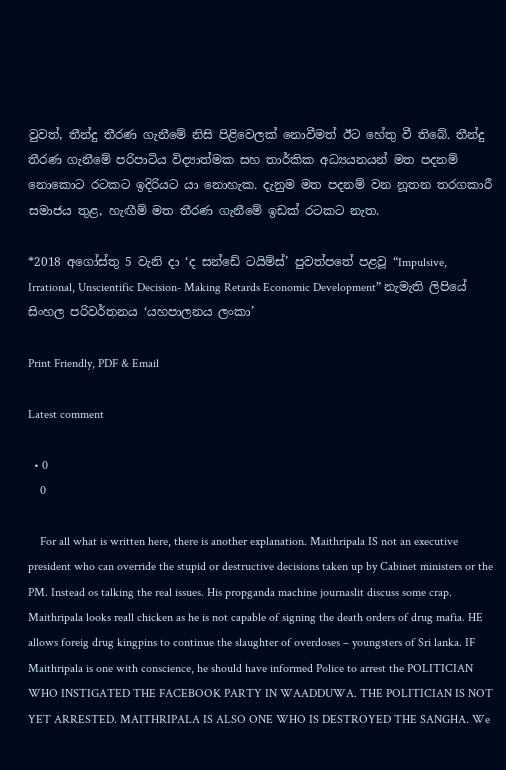වුවත්, තීන්දු තීරණ ගැනීමේ නිසි පිළිවෙලක් නොවීමත් ඊට හේතු වී තිබේ. තීන්දු තීරණ ගැනීමේ පරිපාටිය විද්‍යාත්මක සහ තාර්කික අධ්‍යයනයන් මත පදනම් නොකොට රටකට ඉදිරියට යා නොහැක. දැනුම මත පදනම් වන නූතන තරගකාරී සමාජය තුළ, හැඟීම් මත තීරණ ගැනීමේ ඉඩක් රටකට නැත.

*2018 අගෝස්තු 5 වැනි දා ‘ද සන්ඩේ ටයිම්ස්’ පුවත්පතේ පළවූ “Impulsive, Irrational, Unscientific Decision- Making Retards Economic Development” නැමැති ලිපියේ සිංහල පරිවර්තනය ‘යහපාලනය ලංකා’

Print Friendly, PDF & Email

Latest comment

  • 0
    0

    For all what is written here, there is another explanation. Maithripala IS not an executive president who can override the stupid or destructive decisions taken up by Cabinet ministers or the PM. Instead os talking the real issues. His propganda machine journaslit discuss some crap. Maithripala looks reall chicken as he is not capable of signing the death orders of drug mafia. HE allows foreig drug kingpins to continue the slaughter of overdoses – youngsters of Sri lanka. IF Maithripala is one with conscience, he should have informed Police to arrest the POLITICIAN WHO INSTIGATED THE FACEBOOK PARTY IN WAADDUWA. THE POLITICIAN IS NOT YET ARRESTED. MAITHRIPALA IS ALSO ONE WHO IS DESTROYED THE SANGHA. We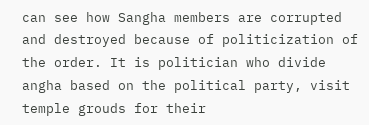can see how Sangha members are corrupted and destroyed because of politicization of the order. It is politician who divide angha based on the political party, visit temple grouds for their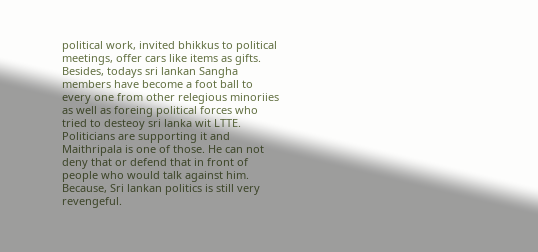political work, invited bhikkus to political meetings, offer cars like items as gifts. Besides, todays sri lankan Sangha members have become a foot ball to every one from other relegious minoriies as well as foreing political forces who tried to desteoy sri lanka wit LTTE. Politicians are supporting it and Maithripala is one of those. He can not deny that or defend that in front of people who would talk against him. Because, Sri lankan politics is still very revengeful.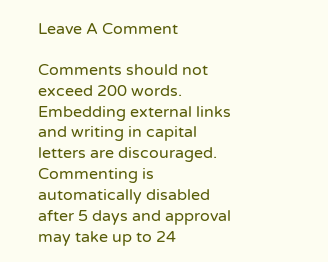Leave A Comment

Comments should not exceed 200 words. Embedding external links and writing in capital letters are discouraged. Commenting is automatically disabled after 5 days and approval may take up to 24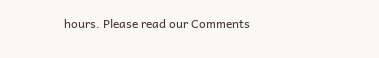hours. Please read our Comments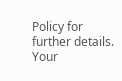Policy for further details. Your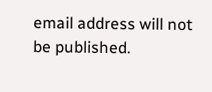email address will not be published.